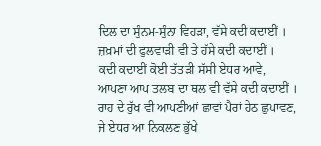ਦਿਲ ਦਾ ਸੁੰਨਮ-ਸੁੰਨਾ ਵਿਹੜਾ, ਵੱਸੇ ਕਦੀ ਕਦਾਈਂ ।
ਜ਼ਖ਼ਮਾਂ ਦੀ ਫੁਲਵਾੜੀ ਵੀ ਤੇ ਹੱਸੇ ਕਦੀ ਕਦਾਈਂ ।
ਕਦੀ ਕਦਾਈਂ ਕੋਈ ਤੱਤੜੀ ਸੱਸੀ ਏਧਰ ਆਵੇ,
ਆਪਣਾ ਆਪ ਤਲਬ ਦਾ ਥਲ ਵੀ ਵੱਸੇ ਕਦੀ ਕਦਾਈਂ ।
ਰਾਹ ਦੇ ਰੁੱਖ ਵੀ ਆਪਣੀਆਂ ਛਾਵਾਂ ਪੈਰਾਂ ਹੇਠ ਛੁਪਾਵਣ,
ਜੇ ਏਧਰ ਆ ਨਿਕਲਣ ਭੁੱਖੇ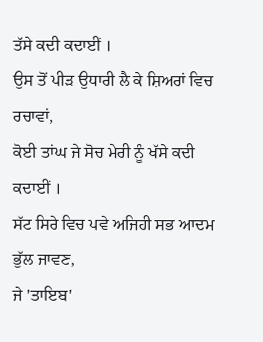ਤੱਸੇ ਕਦੀ ਕਦਾਈਂ ।
ਉਸ ਤੋਂ ਪੀੜ ਉਧਾਰੀ ਲੈ ਕੇ ਸ਼ਿਅਰਾਂ ਵਿਚ ਰਚਾਵਾਂ,
ਕੋਈ ਤਾਂਘ ਜੇ ਸੋਚ ਮੇਰੀ ਨੂੰ ਖੱਸੇ ਕਦੀ ਕਦਾਈਂ ।
ਸੱਟ ਸਿਰੇ ਵਿਚ ਪਵੇ ਅਜਿਹੀ ਸਭ ਆਦਮ ਭੁੱਲ ਜਾਵਣ,
ਜੇ 'ਤਾਇਬ'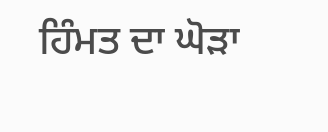ਹਿੰਮਤ ਦਾ ਘੋੜਾ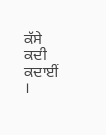ਕੱਸੇ ਕਦੀ ਕਦਾਈਂ ।